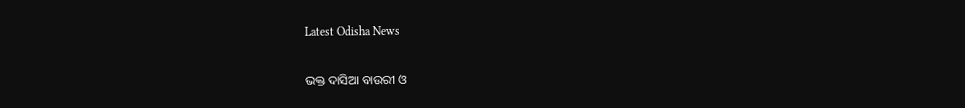Latest Odisha News

ଭକ୍ତ ଦାସିଆ ବାଉରୀ ଓ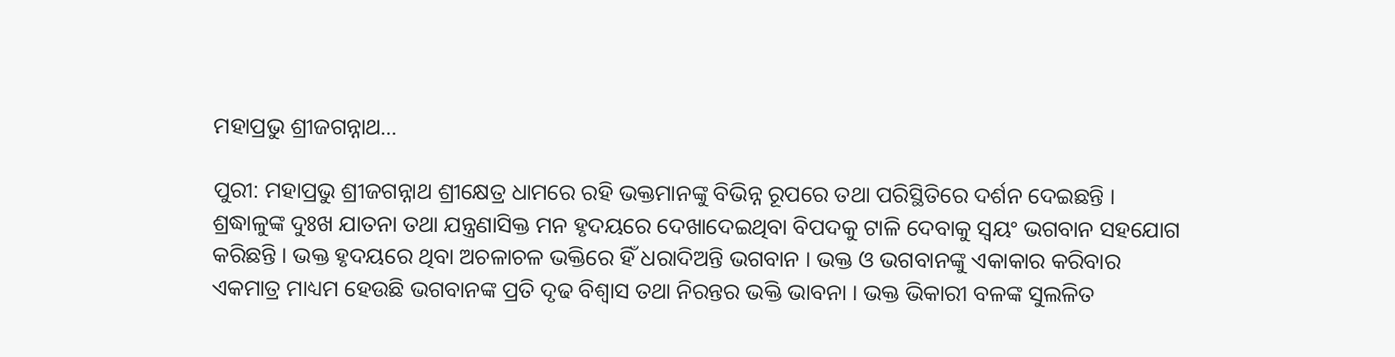ମହାପ୍ରଭୁ ଶ୍ରୀଜଗନ୍ନାଥ…

ପୁରୀ: ମହାପ୍ରଭୁ ଶ୍ରୀଜଗନ୍ନାଥ ଶ୍ରୀକ୍ଷେତ୍ର ଧାମରେ ରହି ଭକ୍ତମାନଙ୍କୁ ବିଭିନ୍ନ ରୂପରେ ତଥା ପରିସ୍ଥିତିରେ ଦର୍ଶନ ଦେଇଛନ୍ତି । ଶ୍ରଦ୍ଧାଳୁଙ୍କ ଦୁଃଖ ଯାତନା ତଥା ଯନ୍ତ୍ରଣାସିକ୍ତ ମନ ହୃଦୟରେ ଦେଖାଦେଇଥିବା ବିପଦକୁ ଟାଳି ଦେବାକୁ ସ୍ୱୟଂ ଭଗବାନ ସହଯୋଗ କରିଛନ୍ତି । ଭକ୍ତ ହୃଦୟରେ ଥିବା ଅଚଳାଚଳ ଭକ୍ତିରେ ହିଁ ଧରାଦିଅନ୍ତି ଭଗବାନ । ଭକ୍ତ ଓ ଭଗବାନଙ୍କୁ ଏକାକାର କରିବାର ଏକମାତ୍ର ମାଧ୍ୟମ ହେଉଛି ଭଗବାନଙ୍କ ପ୍ରତି ଦୃଢ ବିଶ୍ୱାସ ତଥା ନିରନ୍ତର ଭକ୍ତି ଭାବନା । ଭକ୍ତ ଭିକାରୀ ବଳଙ୍କ ସୁଲଳିତ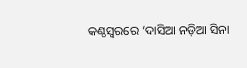କଣ୍ଠସ୍ୱରରେ ‘ଦାସିଆ ନଡ଼ିଆ ସିନା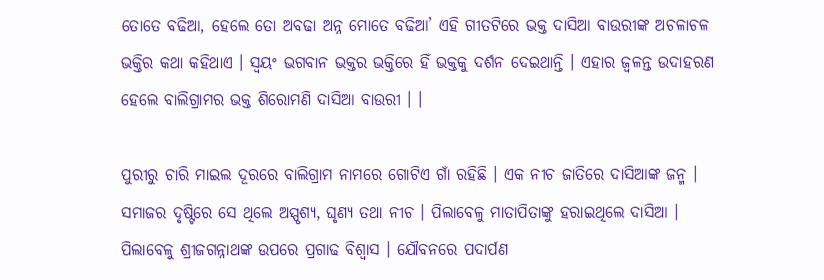ତୋତେ ବଢିଆ, ହେଲେ ତୋ ଅବଢା ଅନ୍ନ ମୋତେ ବଢିଆ’ ଏହି ଗୀତଟିରେ ଭକ୍ତ ଦାସିଆ ବାଉରୀଙ୍କ ଅଚଳାଚଳ ଭକ୍ତିର କଥା କହିଥାଏ । ସ୍ୱୟଂ ଭଗବାନ ଭକ୍ତର ଭକ୍ତିରେ ହିଁ ଭକ୍ତକୁ ଦର୍ଶନ ଦେଇଥାନ୍ତି । ଏହାର ଜ୍ୱଳନ୍ତ ଉଦାହରଣ ହେଲେ ବାଲିଗ୍ରାମର ଭକ୍ତ ଶିରୋମଣି ଦାସିଆ ବାଉରୀ । ।

ପୁରୀରୁ ଚାରି ମାଇଲ ଦୂରରେ ବାଲିଗ୍ରାମ ନାମରେ ଗୋଟିଏ ଗାଁ ରହିଛି । ଏକ ନୀଚ ଜାତିରେ ଦାସିଆଙ୍କ ଜନ୍ମ । ସମାଜର ଦୃଷ୍ଟିରେ ସେ ଥିଲେ ଅସ୍ପୃଶ୍ୟ, ଘୃଣ୍ୟ ତଥା ନୀଚ । ପିଲାବେଳୁ ମାତାପିତାଙ୍କୁ ହରାଇଥିଲେ ଦାସିଆ । ପିଲାବେଳୁ ଶ୍ରୀଜଗନ୍ନାଥଙ୍କ ଉପରେ ପ୍ରଗାଢ ବିଶ୍ୱାସ । ଯୌବନରେ ପଦାର୍ପଣ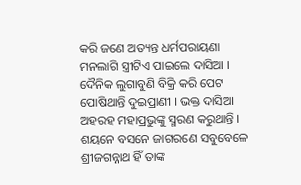କରି ଜଣେ ଅତ୍ୟନ୍ତ ଧର୍ମପରାୟଣା ମନଲାଗି ସ୍ତ୍ରୀଟିଏ ପାଇଲେ ଦାସିଆ । ଦୈନିକ ଲୁଗାବୁଣି ବିକ୍ରି କରି ପେଟ ପୋଷିଥାନ୍ତି ଦୁଇପ୍ରାଣୀ । ଭକ୍ତ ଦାସିଆ ଅହରହ ମହାପ୍ରଭୁଙ୍କୁ ସ୍ମରଣ କରୁଥାନ୍ତି । ଶୟନେ ବସନେ ଜାଗରଣେ ସବୁବେଳେ ଶ୍ରୀଜଗନ୍ନାଥ ହିଁ ତାଙ୍କ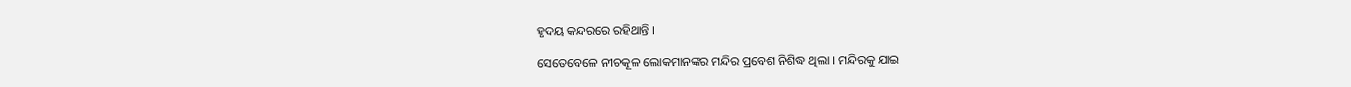ହୃଦୟ କନ୍ଦରରେ ରହିଥାନ୍ତି ।

ସେତେବେଳେ ନୀଚକୂଳ ଲୋକମାନଙ୍କର ମନ୍ଦିର ପ୍ରବେଶ ନିଶିଦ୍ଧ ଥିଲା । ମନ୍ଦିରକୁ ଯାଇ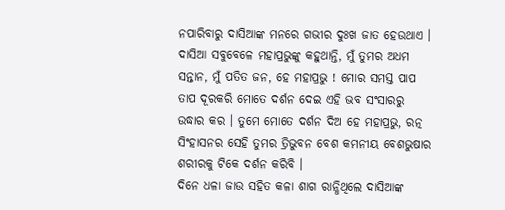ନପାରିବାରୁ ଦାସିଆଙ୍କ ମନରେ ଗଭୀର ଦୁଃଖ ଜାତ ହେଉଥାଏ । ଦାସିଆ ସବୁବେଳେ ମହାପ୍ରଭୁଙ୍କୁ କହୁଥାନ୍ତି, ମୁଁ ତୁମର ଅଧମ ସନ୍ତାନ, ମୁଁ ପତିତ ଜନ, ହେ ମହାପ୍ରଭୁ ! ମୋର ସମସ୍ତ ପାପ ତାପ ଦୂରକରି ମୋତେ ଦର୍ଶନ ଦେଇ ଏହି ଭବ ସଂସାରରୁ ଉଦ୍ଧାର କର । ତୁମେ ମୋତେ ଦର୍ଶନ ଦିଅ ହେ ମହାପ୍ରଭୁ, ରତ୍ନ ସିଂହାସନର ସେହି ତୁମର ତ୍ରିଭୁବନ ବେଶ କମନୀୟ ବେଶଭୁଷାର ଶରୀରକୁ ଟିକେ ଦର୍ଶନ କରିବି ।
ଦିନେ ଧଳା ଜାଉ ସହିତ କଳା ଶାଗ ରାନ୍ଧିଥିଲେ ଦାସିଆଙ୍କ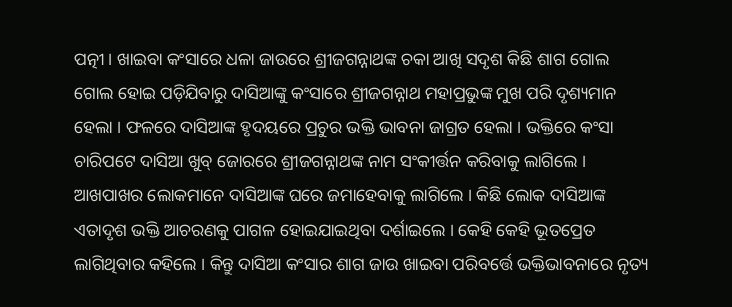ପତ୍ନୀ । ଖାଇବା କଂସାରେ ଧଳା ଜାଉରେ ଶ୍ରୀଜଗନ୍ନାଥଙ୍କ ଚକା ଆଖି ସଦୃଶ କିଛି ଶାଗ ଗୋଲ ଗୋଲ ହୋଇ ପଡ଼ିଯିବାରୁ ଦାସିଆଙ୍କୁ କଂସାରେ ଶ୍ରୀଜଗନ୍ନାଥ ମହାପ୍ରଭୁଙ୍କ ମୁଖ ପରି ଦୃଶ୍ୟମାନ ହେଲା । ଫଳରେ ଦାସିଆଙ୍କ ହୃଦୟରେ ପ୍ରଚୁର ଭକ୍ତି ଭାବନା ଜାଗ୍ରତ ହେଲା । ଭକ୍ତିରେ କଂସା ଚାରିପଟେ ଦାସିଆ ଖୁବ୍ ଜୋରରେ ଶ୍ରୀଜଗନ୍ନାଥଙ୍କ ନାମ ସଂକୀର୍ତ୍ତନ କରିବାକୁ ଲାଗିଲେ । ଆଖପାଖର ଲୋକମାନେ ଦାସିଆଙ୍କ ଘରେ ଜମାହେବାକୁ ଲାଗିଲେ । କିଛି ଲୋକ ଦାସିଆଙ୍କ ଏତାଦୃଶ ଭକ୍ତି ଆଚରଣକୁ ପାଗଳ ହୋଇଯାଇଥିବା ଦର୍ଶାଇଲେ । କେହି କେହି ଭୂତପ୍ରେତ ଲାଗିଥିବାର କହିଲେ । କିନ୍ତୁ ଦାସିଆ କଂସାର ଶାଗ ଜାଉ ଖାଇବା ପରିବର୍ତ୍ତେ ଭକ୍ତିଭାବନାରେ ନୃତ୍ୟ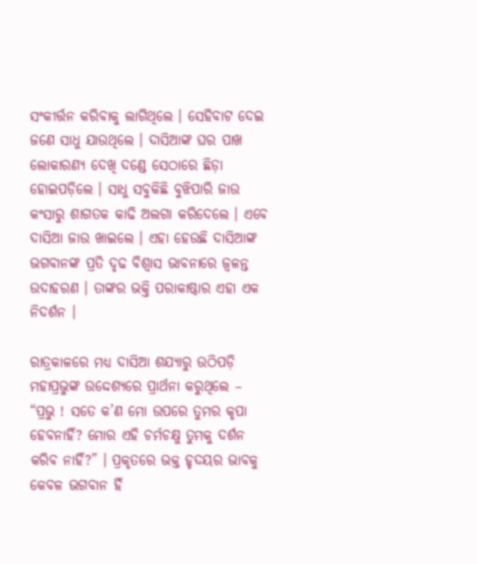ସଂକୀର୍ତ୍ତନ କରିବାକୁ ଲାଗିଥିଲେ । ସେହିବାଟ ଦେଇ ଜଣେ ସାଧୁ ଯାଉଥିଲେ । ଦାସିଆଙ୍କ ଘର ପାଖ ଲୋକାରଣ୍ୟ ଦେଖି ଦଣ୍ଡେ ସେଠାରେ ଛିଡ଼ା ହୋଇପଡ଼ିଲେ । ସାଧୁ ସବୁକିଛି ବୁଝିପାରି ଜାଉ କଂସାରୁ ଶାଗତକ କାଢି ଅଲଗା କରିଦେଲେ । ଏବେ ଦାସିଆ ଜାଉ ଖାଇଲେ । ଏହା ହେଉଛି ଦାସିଆଙ୍କ ଭଗବାନଙ୍କ ପ୍ରତି ଦୃଢ ବିଶ୍ୱାସ ଭାବନାରେ ଜ୍ୱଳନ୍ତ ଉଦାହରଣ । ତାଙ୍କର ଭକ୍ତି ପରାକାଷ୍ଠାର ଏହା ଏକ ନିଦର୍ଶନ ।

ରାତ୍ରକାଳରେ ମଧ୍ୟ ଦାସିଆ ଶଯ୍ୟାରୁ ଉଠିପଡ଼ି ମହାପ୍ରଭୁଙ୍କ ଉଦ୍ଦେଶ୍ୟରେ ପ୍ରାର୍ଥନା କରୁଥିଲେ – “ପ୍ରଭୁ ! ସତେ କ’ଣ ମୋ ଉପରେ ତୁମର କୃପା ହେବନାହିଁ? ମୋର ଏହି ଚର୍ମଚକ୍ଷୁ ତୁମକୁ ଦର୍ଶନ କରିବ ନାହିଁ?” । ପ୍ରକୃତରେ ଭକ୍ତ ହୃଦୟର ଭାବକୁ କେବଳ ଭଗବାନ ହିଁ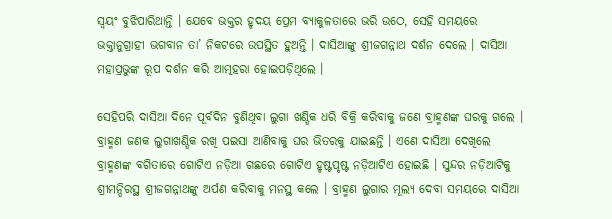ସ୍ୱୟଂ ବୁଝିପାରିଥାନ୍ତି । ଯେବେ ଭକ୍ତର ହୃଦୟ ପ୍ରେମ ବ୍ୟାକୁଳତାରେ ଭରି ଉଠେ, ସେହି ସମୟରେ ଭକ୍ତାନୁଗ୍ରାହୀ ଭଗବାନ ତା’ ନିକଟରେ ଉପସ୍ଥିତ ହୁଅନ୍ତି । ଦାସିଆଙ୍କୁ ଶ୍ରୀଜଗନ୍ନାଥ ଦର୍ଶନ ଦେଲେ । ଦାସିଆ ମହାପ୍ରଭୁଙ୍କ ରୂପ ଦର୍ଶନ କରି ଆତ୍ମହରା ହୋଇପଡ଼ିଥିଲେ ।

ସେହିପରି ଦାସିଆ ଦିନେ ପୂର୍ବଦିନ ବୁଣିଥିବା ଲୁଗା ଖଣ୍ଡିକ ଧରି ବିକ୍ରି କରିବାକୁ ଜଣେ ବ୍ରାହ୍ମଣଙ୍କ ଘରକୁ ଗଲେ । ବ୍ରାହ୍ମଣ ଜଣକ ଲୁଗାଖଣ୍ଡିକ ରଖି ପଇସା ଆଣିବାକୁ ଘର ଭିତରକୁ ଯାଇଛନ୍ତି । ଏଣେ ଦାସିଆ ଦେଖିଲେ ବ୍ରାହ୍ମଣଙ୍କ ବଗିତାରେ ଗୋଟିଏ ନଡ଼ିଆ ଗଛରେ ଗୋଟିଏ ହୃଷ୍ଟପୃଷ୍ଟ ନଡ଼ିଆଟିଏ ହୋଇଛି । ସୁନ୍ଦର ନଡ଼ିଆଟିକୁ ଶ୍ରୀମନ୍ଦିରସ୍ଥ ଶ୍ରୀଜଗନ୍ନାଥଙ୍କୁ ଅର୍ପଣ କରିବାକୁ ମନସ୍ଥ କଲେ । ବ୍ରାହ୍ମଣ ଲୁଗାର ମୂଲ୍ୟ ଦେବା ସମୟରେ ଦାସିଆ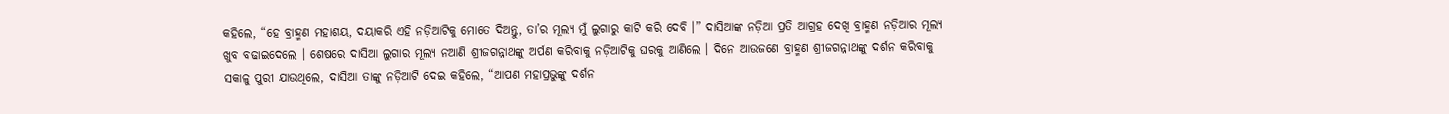କହିଲେ, “ହେ ବ୍ରାହ୍ମଣ ମହାଶୟ, ଦୟାକରି ଏହି ନଡ଼ିଆଟିକୁ ମୋତେ ଦିଅନ୍ତୁ, ତା’ର ମୂଲ୍ୟ ମୁଁ ଲୁଗାରୁ କାଟି କରି ଦେବି ।” ଦାସିଆଙ୍କ ନଡ଼ିଆ ପ୍ରତି ଆଗ୍ରହ ଦେଖି ବ୍ରାହ୍ମଣ ନଡ଼ିଆର ମୂଲ୍ୟ ଖୁବ ବଢାଇଦେଲେ । ଶେଷରେ ଦାସିଆ ଲୁଗାର ମୂଲ୍ୟ ନଆଣି ଶ୍ରୀଜଗନ୍ନାଥଙ୍କୁ ଅର୍ପଣ କରିବାକୁ ନଡ଼ିଆଟିକୁ ଘରକୁ ଆଣିଲେ । ଦିନେ ଆଉଜଣେ ବ୍ରାହ୍ମଣ ଶ୍ରୀଜଗନ୍ନାଥଙ୍କୁ ଦର୍ଶନ କରିବାକୁ ସକାଳୁ ପୁରୀ ଯାଉଥିଲେ, ଦାସିଆ ତାଙ୍କୁ ନଡ଼ିଆଟି ଦେଇ କହିଲେ, “ଆପଣ ମହାପ୍ରଭୁଙ୍କୁ ଦର୍ଶନ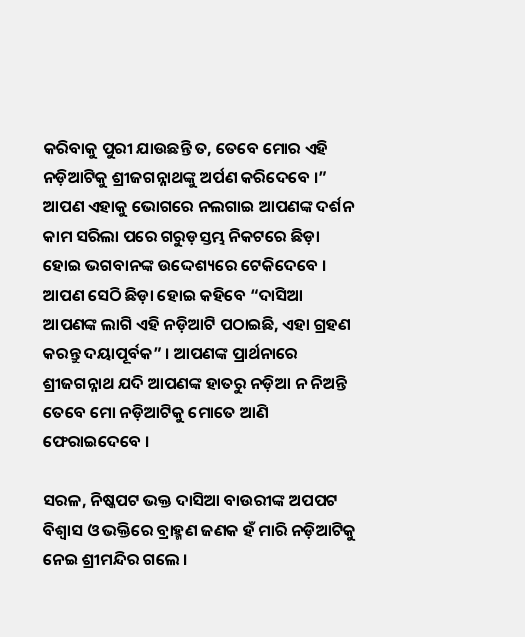କରିବାକୁ ପୁରୀ ଯାଉଛନ୍ତି ତ, ତେବେ ମୋର ଏହି ନଡ଼ିଆଟିକୁ ଶ୍ରୀଜଗନ୍ନାଥଙ୍କୁ ଅର୍ପଣ କରିଦେବେ ।” ଆପଣ ଏହାକୁ ଭୋଗରେ ନଲଗାଇ ଆପଣଙ୍କ ଦର୍ଶନ କାମ ସରିଲା ପରେ ଗରୁଡ଼ସ୍ତମ୍ଭ ନିକଟରେ ଛିଡ଼ା ହୋଇ ଭଗବାନଙ୍କ ଉଦ୍ଦେଶ୍ୟରେ ଟେକିଦେବେ । ଆପଣ ସେଠି ଛିଡ଼ା ହୋଇ କହିବେ “ଦାସିଆ ଆପଣଙ୍କ ଲାଗି ଏହି ନଡ଼ିଆଟି ପଠାଇଛି, ଏହା ଗ୍ରହଣ କରନ୍ତୁ ଦୟାପୂର୍ବକ” । ଆପଣଙ୍କ ପ୍ରାର୍ଥନାରେ ଶ୍ରୀଜଗନ୍ନାଥ ଯଦି ଆପଣଙ୍କ ହାତରୁ ନଡ଼ିଆ ନ ନିଅନ୍ତି ତେବେ ମୋ ନଡ଼ିଆଟିକୁ ମୋତେ ଆଣି ଫେରାଇଦେବେ ।

ସରଳ, ନିଷ୍କପଟ ଭକ୍ତ ଦାସିଆ ବାଉରୀଙ୍କ ଅପପଟ ବିଶ୍ୱାସ ଓ ଭକ୍ତିରେ ବ୍ରାହ୍ମଣ ଜଣକ ହଁ ମାରି ନଡ଼ିଆଟିକୁ ନେଇ ଶ୍ରୀମନ୍ଦିର ଗଲେ ।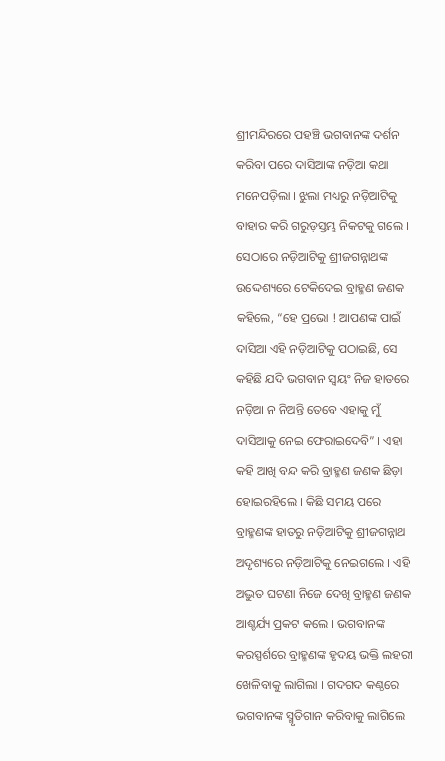ଶ୍ରୀମନ୍ଦିରରେ ପହଞ୍ଚି ଭଗବାନଙ୍କ ଦର୍ଶନ କରିବା ପରେ ଦାସିଆଙ୍କ ନଡ଼ିଆ କଥା ମନେପଡ଼ିଲା । ଝୁଲା ମଧ୍ୟରୁ ନଡ଼ିଆଟିକୁ ବାହାର କରି ଗରୁଡ଼ସ୍ତମ୍ଭ ନିକଟକୁ ଗଲେ । ସେଠାରେ ନଡ଼ିଆଟିକୁ ଶ୍ରୀଜଗନ୍ନାଥଙ୍କ ଉଦ୍ଦେଶ୍ୟରେ ଟେକିଦେଇ ବ୍ରାହ୍ମଣ ଜଣକ କହିଲେ, “ହେ ପ୍ରଭୋ ! ଆପଣଙ୍କ ପାଇଁ ଦାସିଆ ଏହି ନଡ଼ିଆଟିକୁ ପଠାଇଛି, ସେ କହିଛି ଯଦି ଭଗବାନ ସ୍ୱୟଂ ନିଜ ହାତରେ ନଡ଼ିଆ ନ ନିଅନ୍ତି ତେବେ ଏହାକୁ ମୁଁ ଦାସିଆକୁ ନେଇ ଫେରାଇଦେବି” । ଏହା କହି ଆଖି ବନ୍ଦ କରି ବ୍ରାହ୍ମଣ ଜଣକ ଛିଡ଼ା ହୋଇରହିଲେ । କିଛି ସମୟ ପରେ ବ୍ରାହ୍ମଣଙ୍କ ହାତରୁ ନଡ଼ିଆଟିକୁ ଶ୍ରୀଜଗନ୍ନାଥ ଅଦୃଶ୍ୟରେ ନଡ଼ିଆଟିକୁ ନେଇଗଲେ । ଏହି ଅଦ୍ଭୁତ ଘଟଣା ନିଜେ ଦେଖି ବ୍ରାହ୍ମଣ ଜଣକ ଆଶ୍ଚର୍ଯ୍ୟ ପ୍ରକଟ କଲେ । ଭଗବାନଙ୍କ କରସ୍ପର୍ଶରେ ବ୍ରାହ୍ମଣଙ୍କ ହୃଦୟ ଭକ୍ତି ଲହରୀ ଖେଳିବାକୁ ଲାଗିଲା । ଗଦଗଦ କଣ୍ଠରେ ଭଗବାନଙ୍କ ସ୍ମୃତିଗାନ କରିବାକୁ ଲାଗିଲେ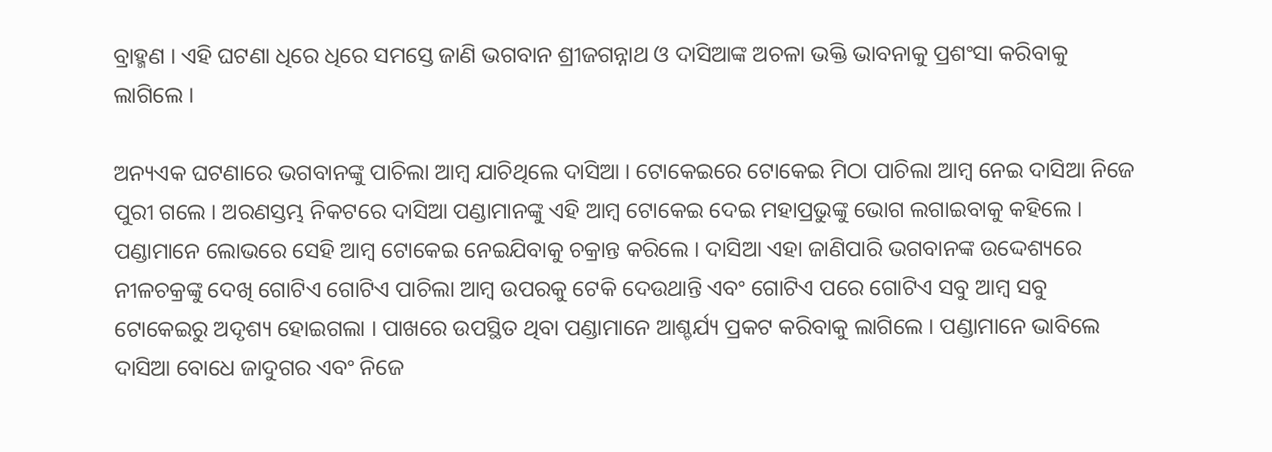ବ୍ରାହ୍ମଣ । ଏହି ଘଟଣା ଧିରେ ଧିରେ ସମସ୍ତେ ଜାଣି ଭଗବାନ ଶ୍ରୀଜଗନ୍ନାଥ ଓ ଦାସିଆଙ୍କ ଅଚଳା ଭକ୍ତି ଭାବନାକୁ ପ୍ରଶଂସା କରିବାକୁ ଲାଗିଲେ ।

ଅନ୍ୟଏକ ଘଟଣାରେ ଭଗବାନଙ୍କୁ ପାଚିଲା ଆମ୍ବ ଯାଚିଥିଲେ ଦାସିଆ । ଟୋକେଇରେ ଟୋକେଇ ମିଠା ପାଚିଲା ଆମ୍ବ ନେଇ ଦାସିଆ ନିଜେ ପୁରୀ ଗଲେ । ଅରଣସ୍ତମ୍ଭ ନିକଟରେ ଦାସିଆ ପଣ୍ଡାମାନଙ୍କୁ ଏହି ଆମ୍ବ ଟୋକେଇ ଦେଇ ମହାପ୍ରଭୁଙ୍କୁ ଭୋଗ ଲଗାଇବାକୁ କହିଲେ । ପଣ୍ଡାମାନେ ଲୋଭରେ ସେହି ଆମ୍ବ ଟୋକେଇ ନେଇଯିବାକୁ ଚକ୍ରାନ୍ତ କରିଲେ । ଦାସିଆ ଏହା ଜାଣିପାରି ଭଗବାନଙ୍କ ଉଦ୍ଦେଶ୍ୟରେ ନୀଳଚକ୍ରଙ୍କୁ ଦେଖି ଗୋଟିଏ ଗୋଟିଏ ପାଚିଲା ଆମ୍ବ ଉପରକୁ ଟେକି ଦେଉଥାନ୍ତି ଏବଂ ଗୋଟିଏ ପରେ ଗୋଟିଏ ସବୁ ଆମ୍ବ ସବୁ ଟୋକେଇରୁ ଅଦୃଶ୍ୟ ହୋଇଗଲା । ପାଖରେ ଉପସ୍ଥିତ ଥିବା ପଣ୍ଡାମାନେ ଆଶ୍ଚର୍ଯ୍ୟ ପ୍ରକଟ କରିବାକୁ ଲାଗିଲେ । ପଣ୍ଡାମାନେ ଭାବିଲେ ଦାସିଆ ବୋଧେ ଜାଦୁଗର ଏବଂ ନିଜେ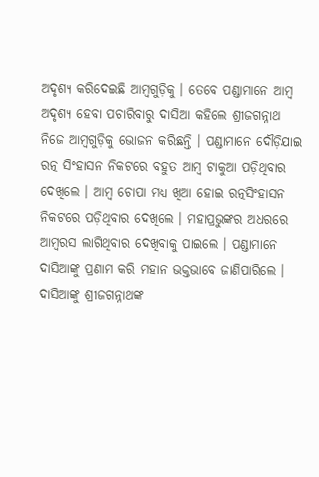ଅଦୃଶ୍ୟ କରିଦେଇଛି ଆମ୍ବଗୁଡ଼ିକୁ । ତେବେ ପଣ୍ଡାମାନେ ଆମ୍ବ ଅଦୃଶ୍ୟ ହେବା ପଚାରିବାରୁ ଦାସିଆ କହିଲେ ଶ୍ରୀଜଗନ୍ନାଥ ନିଜେ ଆମ୍ବଗୁଡ଼ିକୁ ଭୋଜନ କରିଛନ୍ତି । ପଣ୍ଡାମାନେ ଦୌଡ଼ିଯାଇ ରତ୍ନ ସିଂହାସନ ନିକଟରେ ବହୁତ ଆମ୍ବ ଟାକୁଆ ପଡ଼ିଥିବାର ଦେଖିଲେ । ଆମ୍ବ ଚୋପା ମଧ୍ୟ ଖିଆ ହୋଇ ରତ୍ନସିଂହାସନ ନିକଟରେ ପଡ଼ିଥିବାର ଦେଖିଲେ । ମହାପ୍ରଭୁଙ୍କର ଅଧରରେ ଆମ୍ବରସ ଲାଗିଥିବାର ଦେଖିବାକୁ ପାଇଲେ । ପଣ୍ଡାମାନେ ଦାସିଆଙ୍କୁ ପ୍ରଣାମ କରି ମହାନ ଭକ୍ତଭାବେ ଜାଣିପାରିଲେ । ଦାସିଆଙ୍କୁ ଶ୍ରୀଜଗନ୍ନାଥଙ୍କ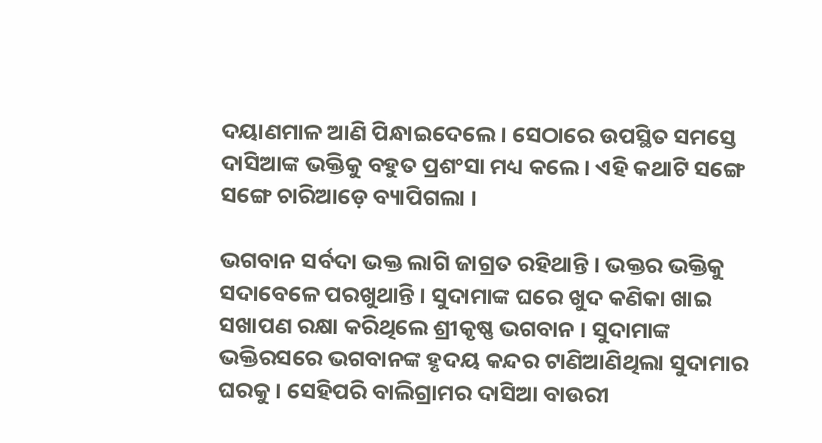ଦୟାଣମାଳ ଆଣି ପିନ୍ଧାଇଦେଲେ । ସେଠାରେ ଉପସ୍ଥିତ ସମସ୍ତେ ଦାସିଆଙ୍କ ଭକ୍ତିକୁ ବହୁତ ପ୍ରଶଂସା ମଧ୍ୟ କଲେ । ଏହି କଥାଟି ସଙ୍ଗେ ସଙ୍ଗେ ଚାରିଆଡ଼େ ବ୍ୟାପିଗଲା ।

ଭଗବାନ ସର୍ବଦା ଭକ୍ତ ଲାଗି ଜାଗ୍ରତ ରହିଥାନ୍ତି । ଭକ୍ତର ଭକ୍ତିକୁ ସଦାବେଳେ ପରଖୁଥାନ୍ତି । ସୁଦାମାଙ୍କ ଘରେ ଖୁଦ କଣିକା ଖାଇ ସଖାପଣ ରକ୍ଷା କରିଥିଲେ ଶ୍ରୀକୃଷ୍ଣ ଭଗବାନ । ସୁଦାମାଙ୍କ ଭକ୍ତିରସରେ ଭଗବାନଙ୍କ ହୃଦୟ କନ୍ଦର ଟାଣିଆଣିଥିଲା ସୁଦାମାର ଘରକୁ । ସେହିପରି ବାଲିଗ୍ରାମର ଦାସିଆ ବାଉରୀ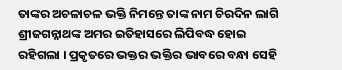ତାଙ୍କର ଅଚଳାଚଳ ଭକ୍ତି ନିମନ୍ତେ ତାଙ୍କ ନାମ ଚିରଦିନ ଲାଗି ଶ୍ରୀଜଗନ୍ନାଥଙ୍କ ଅମର ଇତିହାସରେ ଲିପିବଦ୍ଧ ହୋଇ ରହିଗଲା । ପ୍ରକୃତରେ ଭକ୍ତର ଭକ୍ତିର ଭାବରେ ବନ୍ଧା ସେହି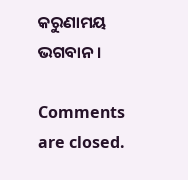କରୁଣାମୟ ଭଗବାନ ।

Comments are closed.